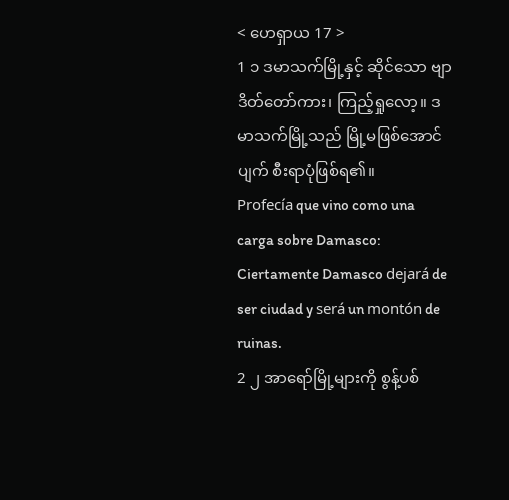< ဟေရှာယ 17 >
1 ၁ ဒမာသက်မြို့နှင့် ဆိုင်သော ဗျာဒိတ်တော်ကား၊ ကြည့်ရှုလော့။ ဒမာသက်မြို့သည် မြို့မဖြစ်အောင် ပျက် စီးရာပုံဖြစ်ရ၏။
Profecía que vino como una carga sobre Damasco: Ciertamente Damasco dejará de ser ciudad y será un montón de ruinas.
2 ၂ အာရော်မြို့များကို စွန့်ပစ်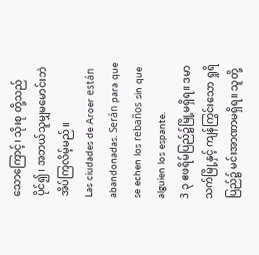သောကြောင့်၊ သိုးစု တို့သည်ပိုင်၍၊ အဘယ်သူမျှမမောင်းဘဲအိပ်ကြလိမ့်မည်။
Las ciudades de Aroer están abandonadas. Serán para que se echen los rebaños sin que alguien los espante.
3 ၃ ဧဖရိမ်ပြည်၌မြို့မရှိရ။ ဒမာသက်မြို့နှင့် ကျန်ကြွင်းသော ရှုရိပြည်၌ မင်းအာဏာမရှိရ။ သူတို့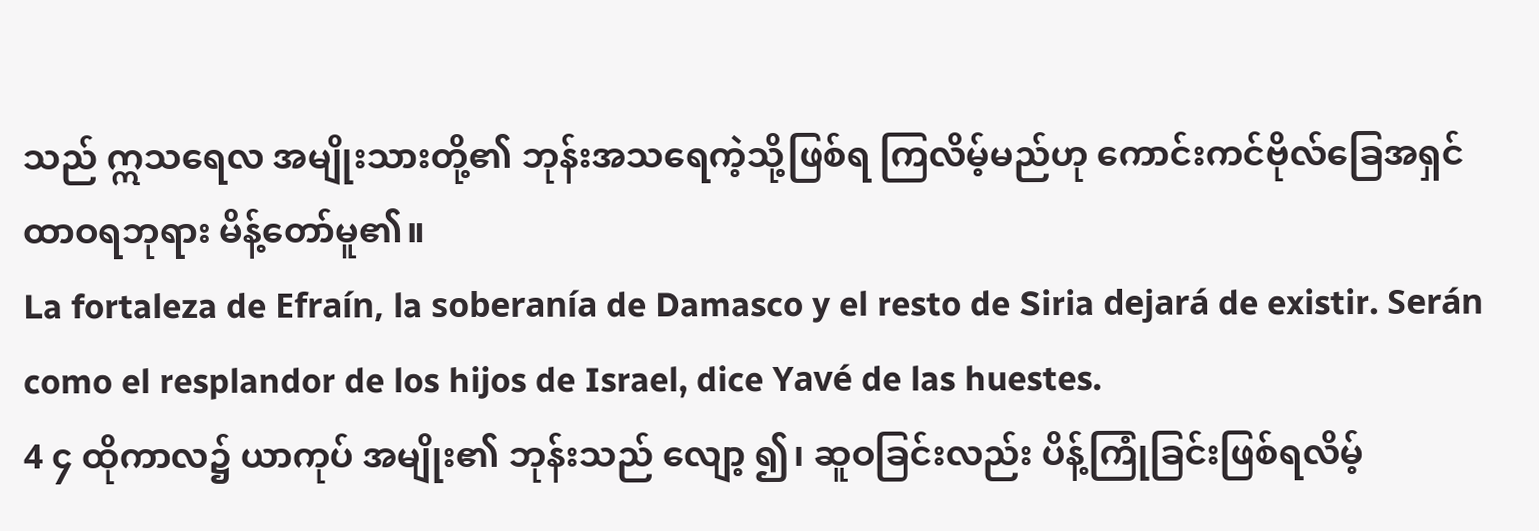သည် ဣသရေလ အမျိုးသားတို့၏ ဘုန်းအသရေကဲ့သို့ဖြစ်ရ ကြလိမ့်မည်ဟု ကောင်းကင်ဗိုလ်ခြေအရှင် ထာဝရဘုရား မိန့်တော်မူ၏။
La fortaleza de Efraín, la soberanía de Damasco y el resto de Siria dejará de existir. Serán como el resplandor de los hijos de Israel, dice Yavé de las huestes.
4 ၄ ထိုကာလ၌ ယာကုပ် အမျိုး၏ ဘုန်းသည် လျော့ ၍၊ ဆူဝခြင်းလည်း ပိန့်ကြုံခြင်းဖြစ်ရလိမ့်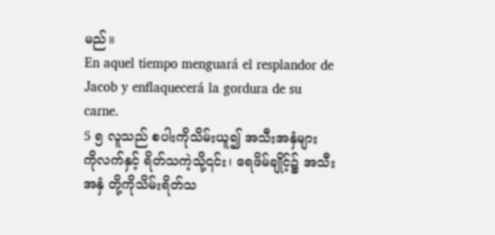မည်။
En aquel tiempo menguará el resplandor de Jacob y enflaquecerá la gordura de su carne.
5 ၅ လူသည် စပါးကိုသိမ်းယူ၍ အသီးအနှံများ ကိုလက်နှင့် ရိတ်သကဲ့သို့၎င်း၊ ရေဖိမ်ချိုင့်၌ အသီးအနှံ တို့ကိုသိမ်းရိတ်သ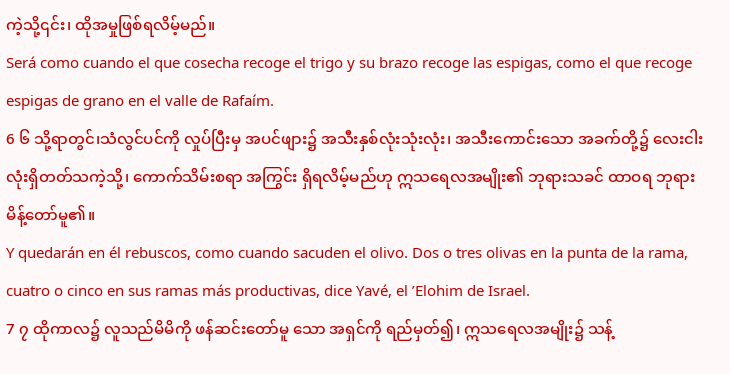ကဲ့သို့၎င်း၊ ထိုအမှုဖြစ်ရလိမ့်မည်။
Será como cuando el que cosecha recoge el trigo y su brazo recoge las espigas, como el que recoge espigas de grano en el valle de Rafaím.
6 ၆ သို့ရာတွင်၊သံလွင်ပင်ကို လှုပ်ပြီးမှ အပင်ဖျား၌ အသီးနှစ်လုံးသုံးလုံး၊ အသီးကောင်းသော အခက်တို့၌ လေးငါးလုံးရှိတတ်သကဲ့သို့၊ ကောက်သိမ်းစရာ အကြွင်း ရှိရလိမ့်မည်ဟု ဣသရေလအမျိုး၏ ဘုရားသခင် ထာဝရ ဘုရားမိန့်တော်မူ၏။
Y quedarán en él rebuscos, como cuando sacuden el olivo. Dos o tres olivas en la punta de la rama, cuatro o cinco en sus ramas más productivas, dice Yavé, el ʼElohim de Israel.
7 ၇ ထိုကာလ၌ လူသည်မိမိကို ဖန်ဆင်းတော်မူ သော အရှင်ကို ရည်မှတ်၍၊ ဣသရေလအမျိုး၌ သန့်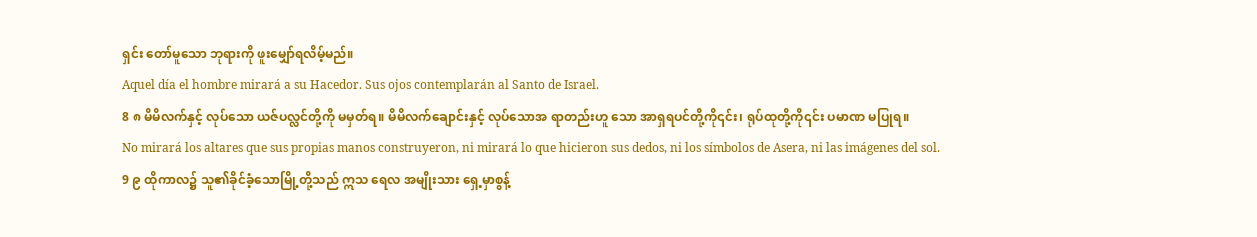ရှင်း တော်မူသော ဘုရားကို ဖူးမျှော်ရလိမ့်မည်။
Aquel día el hombre mirará a su Hacedor. Sus ojos contemplarán al Santo de Israel.
8 ၈ မိမိလက်နှင့် လုပ်သော ယဇ်ပလ္လင်တို့ကို မမှတ်ရ။ မိမိလက်ချောင်းနှင့် လုပ်သောအ ရာတည်းဟူ သော အာရှရပင်တို့ကို၎င်း၊ ရုပ်ထုတို့ကို၎င်း ပမာဏ မပြုရ။
No mirará los altares que sus propias manos construyeron, ni mirará lo que hicieron sus dedos, ni los símbolos de Asera, ni las imágenes del sol.
9 ၉ ထိုကာလ၌ သူ၏ခိုင်ခံ့သောမြို့တို့သည် ဣသ ရေလ အမျိုးသား ရှေ့မှာစွန့်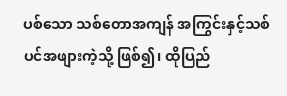ပစ်သော သစ်တောအကျန် အကြွင်းနှင့်သစ်ပင်အဖျားကဲ့သို့ ဖြစ်၍၊ ထိုပြည်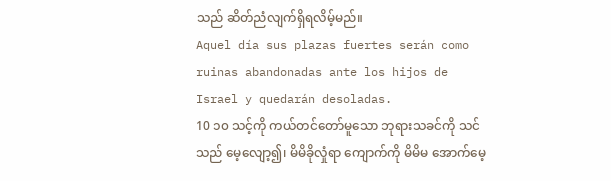သည် ဆိတ်ညံလျက်ရှိရလိမ့်မည်။
Aquel día sus plazas fuertes serán como ruinas abandonadas ante los hijos de Israel y quedarán desoladas.
10 ၁၀ သင့်ကို ကယ်တင်တော်မူသော ဘုရားသခင်ကို သင်သည် မေ့လျော့၍၊ မိမိခိုလှုံရာ ကျောက်ကို မိမိမ အောက်မေ့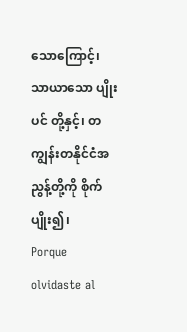သောကြောင့်၊ သာယာသော ပျိုးပင် တို့နှင့်၊ တကျွန်းတနိုင်ငံအညွန့်တို့ကို စိုက်ပျိုး၍၊
Porque olvidaste al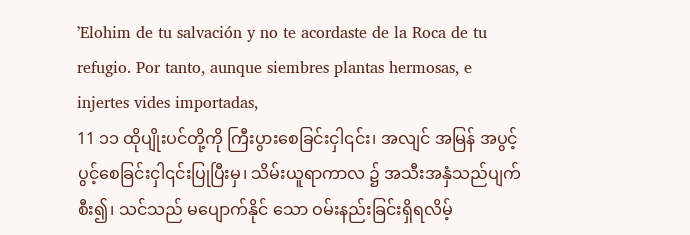ʼElohim de tu salvación y no te acordaste de la Roca de tu refugio. Por tanto, aunque siembres plantas hermosas, e injertes vides importadas,
11 ၁၁ ထိုပျိုးပင်တို့ကို ကြီးပွားစေခြင်းငှါ၎င်း၊ အလျင် အမြန် အပွင့်ပွင့်စေခြင်းငှါ၎င်းပြုပြီးမှ၊ သိမ်းယူရာကာလ ၌ အသီးအနှံသည်ပျက်စီး၍၊ သင်သည် မပျောက်နိုင် သော ဝမ်းနည်းခြင်းရှိရလိမ့်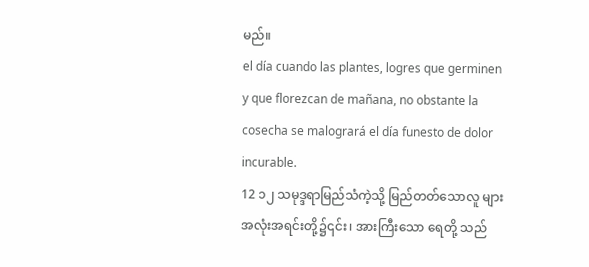မည်။
el día cuando las plantes, logres que germinen y que florezcan de mañana, no obstante la cosecha se malogrará el día funesto de dolor incurable.
12 ၁၂ သမုဒ္ဒရာမြည်သံကဲ့သို့ မြည်တတ်သောလူ များ အလုံးအရင်းတို့၌၎င်း၊ အားကြီးသော ရေတို့ သည်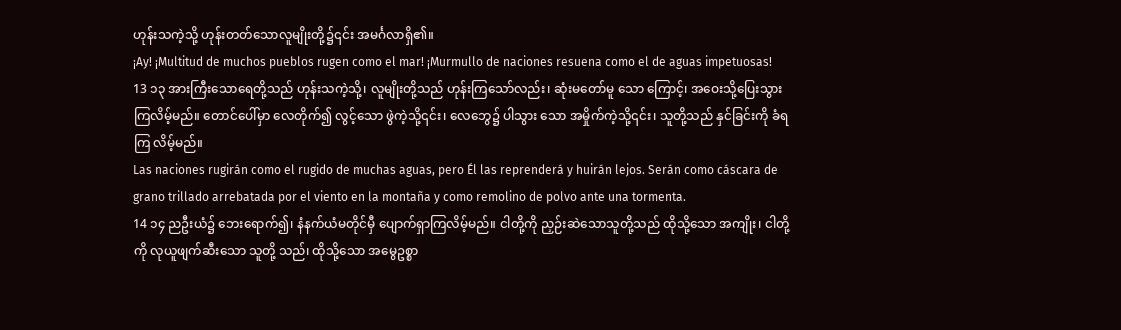ဟုန်းသကဲ့သို့ ဟုန်းတတ်သောလူမျိုးတို့၌၎င်း အမင်္ဂလာရှိ၏။
¡Ay! ¡Multitud de muchos pueblos rugen como el mar! ¡Murmullo de naciones resuena como el de aguas impetuosas!
13 ၁၃ အားကြီးသောရေတို့သည် ဟုန်းသကဲ့သို့၊ လူမျိုးတို့သည် ဟုန်းကြသော်လည်း၊ ဆုံးမတော်မူ သော ကြောင့်၊ အဝေးသို့ပြေးသွားကြလိမ့်မည်။ တောင်ပေါ်မှာ လေတိုက်၍ လွင့်သော ဖွဲကဲ့သို့၎င်း၊ လေဘွေ၌ ပါသွား သော အမှိုက်ကဲ့သို့၎င်း၊ သူတို့သည် နှင်ခြင်းကို ခံရကြ လိမ့်မည်။
Las naciones rugirán como el rugido de muchas aguas, pero Él las reprenderá y huirán lejos. Serán como cáscara de grano trillado arrebatada por el viento en la montaña y como remolino de polvo ante una tormenta.
14 ၁၄ ညဦးယံ၌ ဘေးရောက်၍၊ နံနက်ယံမတိုင်မှီ ပျောက်ရှာကြလိမ့်မည်။ ငါတို့ကို ညှဉ်းဆဲသောသူတို့သည် ထိုသို့သော အကျိုး၊ ငါတို့ကို လုယူဖျက်ဆီးသော သူတို့ သည်၊ ထိုသို့သော အမွေဥစ္စာ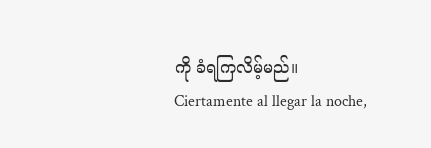ကို ခံရကြလိမ့်မည်။
Ciertamente al llegar la noche,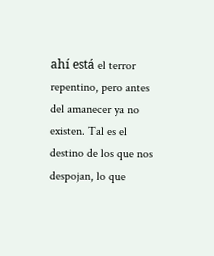ahí está el terror repentino, pero antes del amanecer ya no existen. Tal es el destino de los que nos despojan, lo que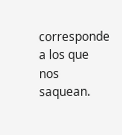corresponde a los que nos saquean.